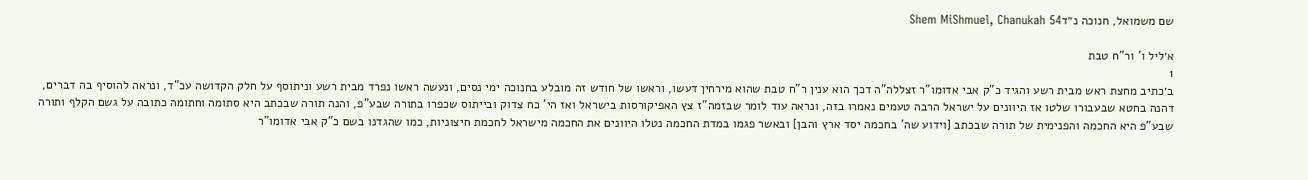שם משמואל, חנוכה נ״דShem MiShmuel, Chanukah 54

א׳ליל ו' ור"ח טבת
1
ב׳כתיב מחצת ראש מבית רשע והגיד כ"ק אבי אדומו"ר זצללה"ה דכך הוא ענין ר"ח טבת שהוא מירחין דעשו, וראשו של חודש זה מובלע בחנוכה ימי נסים, ונעשה ראשו נפרד מבית רשע וניתוסף על חלק הקדושה עכ"ד, ונראה להוסיף בה דברים, דהנה בחטא שבעבורו שלטו אז היוונים על ישראל הרבה טעמים נאמרו בזה, ונראה עוד לומר שבזמה"ז צץ האפיקורסות בישראל ואז הי' כח צדוק ובייתוס שכפרו בתורה שבע"פ, והנה תורה שבכתב היא סתומה וחתומה כתובה על גשם הקלף ותורה שבע"פ היא החכמה והפנימית של תורה שבכתב [וידוע שה' בחכמה יסד ארץ והבן] ובאשר פגמו במדת החכמה נטלו היוונים את החכמה מישראל לחכמת חיצוניות, כמו שהגדנו בשם כ"ק אבי אדומו"ר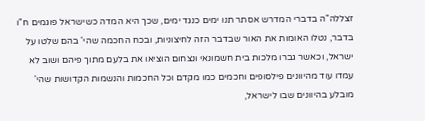זצללה"ה בדברי המדרש אסתר תנו ימים כנגד ימים, שכך היא המדה כשישראל פוגמים ח"ו בדבר, נטלו האומות את האור שבדבר הזה לחיצוניות, ובכח החכמה שהי' בהם שלטו על ישראל, וכאשר גברו מלכות בית חשמונאי ונצחום הוציאו את בלעם מתוך פיהם ושוב לא עמדו עוד מהיוונים פילסופים וחכמים כמו מקדם וכל החכמות והנשמות הקדושות שהי' מובלע בהיוונים שבו לישראל,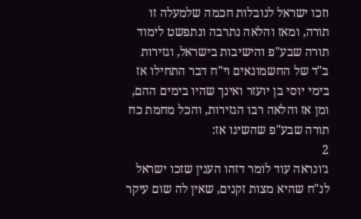וזכו ישראל לנובלות חכמה שלמעלה זו תורה, ומאז והלאה נתרבה ונתפשט לימוד תורה שבע"פ והישיבות בישראל, וגזירות ב"ד של החשמונאים וי"ח דבר התחילו אז בימי יוסי בן יועזר ואינך שהיו בימים ההם, ומן אז והלאה רבו הגזירות, והכל מחמת כח תורה שבע"פ שהשיגו אז:
2
ג׳ונראה עוד לומר דזהו הענין שזכו ישראל לנ"ח שהיא מצות זקנים, שאין לה שום עיקר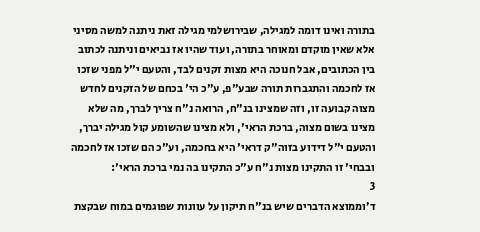בתורה ואינו דומה למגילה, שבירושלמי מגילה זאת ניתנה למשה מסיני אלא שאין מוקדם ומאוחר בתורה, ועוד שהיו אז נביאים וניתנה לכתוב בין הכתובים, אבל חנוכה היא מצות זקנים לבד, והטעם י"ל מפני שזכו אז לחכמה והתגברות תורה שבע"פ, ע"כ הי' בכחם של הזקנים לחדש מצוה קבועה זו, וזה שמצינו בנ"ח, הרואה נ"ח צריך לברך, מה שלא מצינו בשום מצוה, ברכת הראי', ולא מצינו שהשומע קול מגילה יברך, והטעם י"ל דידוע בזוה"ק דראי' היא בחכמה, וע"כ הם שזכו אז לחכמה ובבחי' זו התקינו מצות נ"ח ע"כ התקינו בה נמי ברכת הראי':
3
ד׳וממוצא הדברים שיש בנ"ח תיקון על עוונות שפוגמים במוח שבקצת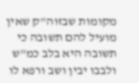מקומות שבזוה"ק שאין מועיל להם תשובה כי תשובה היא בלב כמ"ש ולבבו יבין ושב ורפא לו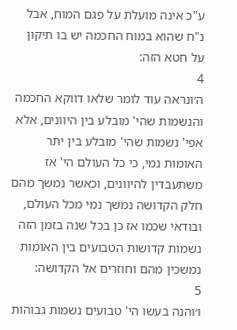ע"כ אינה מועלת על פגם המוח, אבל נ"ח שהוא במוח החכמה יש בו תיקון על חטא הזה:
4
ה׳ונראה עוד לומר שלאו דווקא החכמה והנשמות שהי' מובלע בין היוונים, אלא אפי' נשמות שהי' מובלע בין יתר האומות נמי, כי כל העולם הי' אז משתעבדין להיוונים, וכאשר נמשך מהם חלק הקדושה נמשך נמי מכל העולם, ובודאי שכמו אז כן בכל שנה בזמן הזה נשמות קדושות הטבועים בין האומות נמשכין מהם וחוזרים אל הקדושה:
5
ו׳והנה בעשו הי' טבועים נשמות גבוהות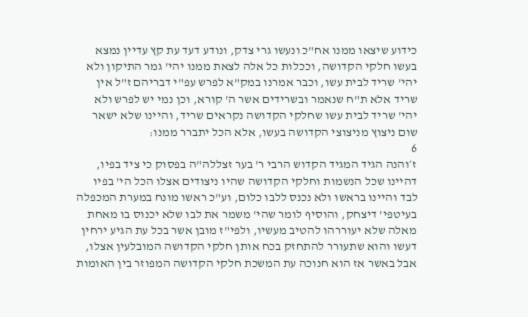כידוע שיצאו ממנו אח"כ ונעשו גרי צדק, ונודע דעד עת קץ עדיין נמצא בעשו חלקי הקדושה, וככלות כל אלה לצאת ממנו יהי' גמר התיקון ולא יהי' שריד לבית עשו, וכבר אמרנו במק"א לפרש עפ"י דבריהם ז"ל אין שריד אלא ת"ח שנאמר ובשרידים אשר ה' קורא, וכן נמי יש לפרש ולא יהי' שריד לבית עשו שחלקי הקדושה נקראים שריד, והיינו שלא ישאר שום ניצוץ מניצוצי הקדושה בעשו, אלא הכל יתברר ממנו:
6
ז׳והנה הגיד המגיד הקדוש הרבי ר' בער זצללה"ה בפסוק כי ציד בפיו, דהיינו שכל הנשמות וחלקי הקדושה שהיו ניצודים אצלו הכל הי' בפיו לבד והיינו בראשו ולא נכנס ללבו כלום, וע"כ ראשו מונח במערת המכפלה בעיטפי' דיצחק, והוסיף לומר שהי' משמר את לבו שלא יכנוס בו מאחת מאלה שלא יעוררהו להטיב מעשיו, ולפי"ז מובן אשר בכל עת הגיע ירחין דעשו והוא שתעורר להתחזק בכח אותן חלקי הקדושה המובלעין אצלו, אבל באשר אז הוא חנוכה עת המשכת חלקי הקדושה המפוזר בין האומות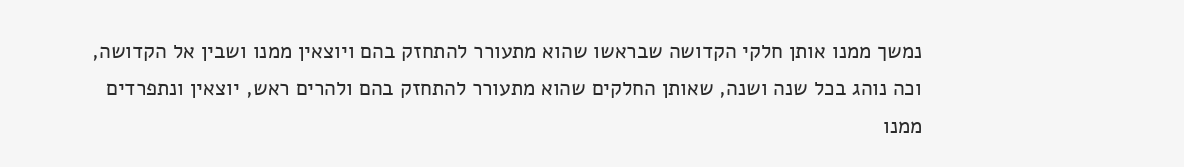נמשך ממנו אותן חלקי הקדושה שבראשו שהוא מתעורר להתחזק בהם ויוצאין ממנו ושבין אל הקדושה, וכה נוהג בכל שנה ושנה, שאותן החלקים שהוא מתעורר להתחזק בהם ולהרים ראש, יוצאין ונתפרדים ממנו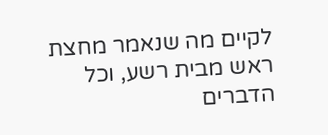לקיים מה שנאמר מחצת ראש מבית רשע, וכל הדברים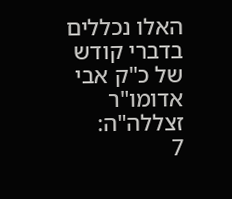האלו נכללים בדברי קודש של כ"ק אבי אדומו"ר זצללה"ה:
7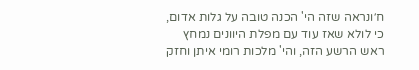ח׳ונראה שזה הי' הכנה טובה על גלות אדום, כי לולא שאז עוד עם מפלת היוונים נמחץ ראש הרשע הזה, והי' מלכות רומי איתן וחזק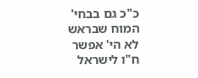כ"כ גם בבחי' המוח שבראש לא הי' אפשר ח"ו לישראל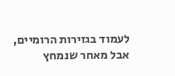לעמוד בגזירות הרומיים, אבל מאחר שנמחץ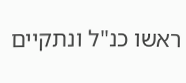ראשו כנ"ל ונתקיים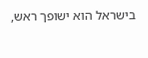בישראל הוא ישופך ראש,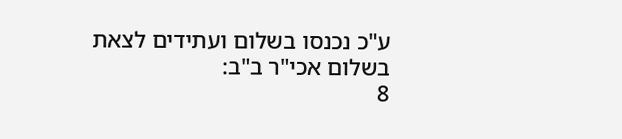ע"כ נכנסו בשלום ועתידים לצאת בשלום אכי"ר ב"ב:
8